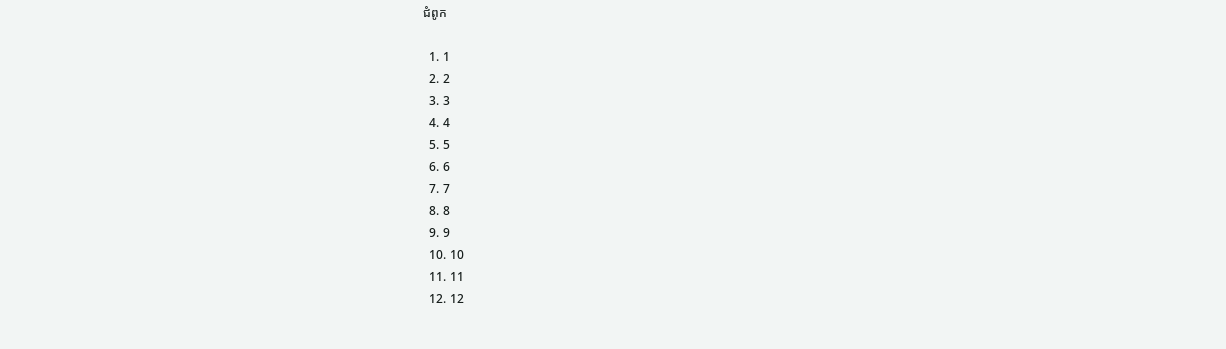ជំពូក

  1. 1
  2. 2
  3. 3
  4. 4
  5. 5
  6. 6
  7. 7
  8. 8
  9. 9
  10. 10
  11. 11
  12. 12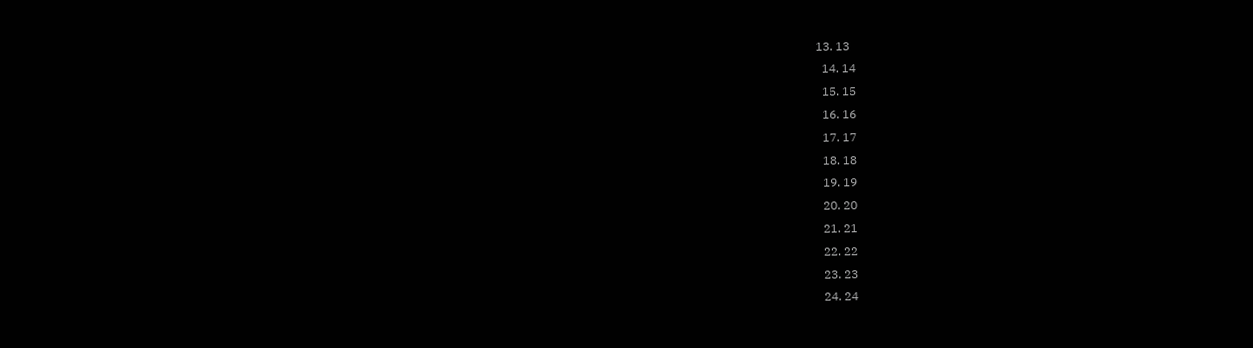13. 13
  14. 14
  15. 15
  16. 16
  17. 17
  18. 18
  19. 19
  20. 20
  21. 21
  22. 22
  23. 23
  24. 24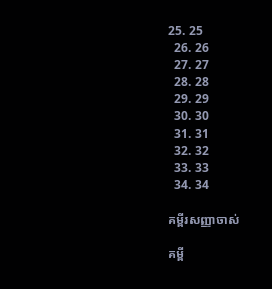25. 25
  26. 26
  27. 27
  28. 28
  29. 29
  30. 30
  31. 31
  32. 32
  33. 33
  34. 34

គម្ពីរសញ្ញាចាស់

គម្ពី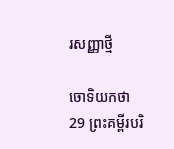រសញ្ញាថ្មី

ចោទិយ‌កថា 29 ព្រះគម្ពីរបរិ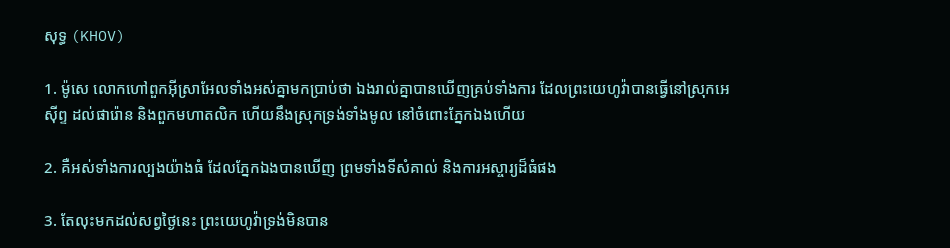សុទ្ធ (KHOV)

1. ម៉ូសេ លោកហៅពួកអ៊ីស្រា‌អែលទាំងអស់គ្នាមកប្រាប់ថា ឯងរាល់គ្នាបានឃើញគ្រប់ទាំងការ ដែលព្រះ‌យេហូវ៉ាបានធ្វើនៅស្រុកអេស៊ីព្ទ ដល់ផារ៉ោន និងពួកមហា‌តលិក ហើយនឹងស្រុកទ្រង់ទាំងមូល នៅចំពោះភ្នែកឯងហើយ

2. គឺអស់ទាំងការល្បងយ៉ាងធំ ដែលភ្នែកឯងបានឃើញ ព្រមទាំងទីសំគាល់ និងការអស្ចារ្យដ៏ធំផង

3. តែលុះមកដល់សព្វថ្ងៃនេះ ព្រះ‌យេហូវ៉ាទ្រង់មិនបាន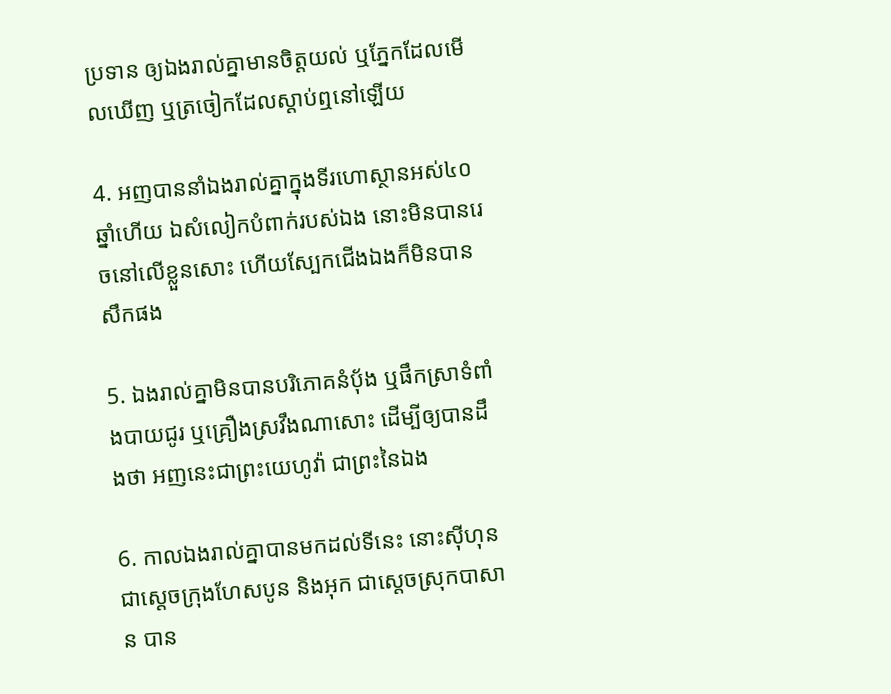ប្រទាន ឲ្យឯងរាល់គ្នាមានចិត្តយល់ ឬភ្នែកដែលមើលឃើញ ឬត្រចៀកដែលស្តាប់ឮនៅឡើយ

4. អញបាននាំឯងរាល់គ្នាក្នុងទីរហោ‌ស្ថានអស់៤០ឆ្នាំហើយ ឯសំលៀក‌បំពាក់របស់ឯង នោះមិនបានរេចនៅលើខ្លួនសោះ ហើយស្បែកជើងឯងក៏មិនបានសឹកផង

5. ឯងរាល់គ្នាមិនបានបរិភោគនំបុ័ង ឬផឹកស្រាទំពាំង‌បាយ‌ជូរ ឬគ្រឿងស្រវឹងណាសោះ ដើម្បីឲ្យបានដឹងថា អញនេះជាព្រះ‌យេហូវ៉ា ជាព្រះនៃឯង

6. កាលឯងរាល់គ្នាបានមកដល់ទីនេះ នោះស៊ីហុន ជាស្តេចក្រុងហែសបូន និងអុក ជាស្តេចស្រុកបាសាន បាន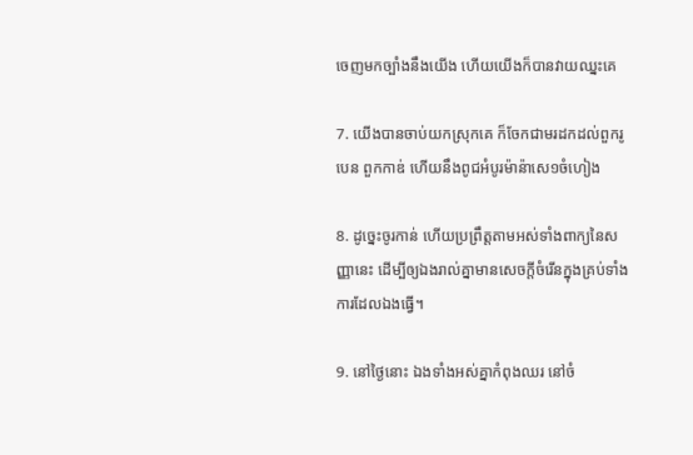ចេញមកច្បាំងនឹងយើង ហើយយើងក៏បានវាយឈ្នះគេ

7. យើងបានចាប់យកស្រុកគេ ក៏ចែកជាមរដកដល់ពួករូបេន ពួកកាឌ់ ហើយនឹងពូជអំបូរម៉ាន៉ាសេ១ចំហៀង

8. ដូច្នេះចូរកាន់ ហើយប្រព្រឹត្តតាមអស់ទាំងពាក្យនៃសញ្ញានេះ ដើម្បីឲ្យឯងរាល់គ្នាមានសេចក្ដីចំរើនក្នុងគ្រប់ទាំងការដែលឯងធ្វើ។

9. នៅថ្ងៃនោះ ឯងទាំងអស់គ្នាកំពុងឈរ នៅចំ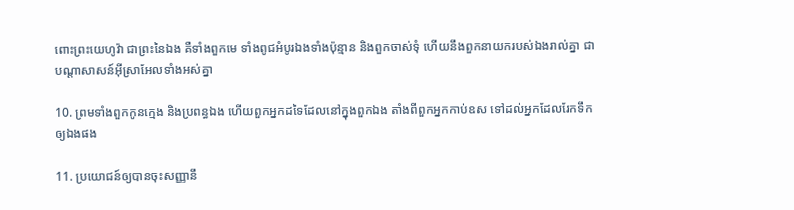ពោះព្រះ‌យេហូវ៉ា ជាព្រះនៃឯង គឺទាំងពួកមេ ទាំងពូជអំបូរឯងទាំងប៉ុន្មាន និងពួកចាស់‌ទុំ ហើយនឹងពួកនាយករបស់ឯងរាល់គ្នា ជាបណ្តាសាសន៍អ៊ីស្រា‌អែលទាំងអស់គ្នា

10. ព្រមទាំងពួកកូនក្មេង និងប្រពន្ធឯង ហើយពួកអ្នកដទៃដែលនៅក្នុងពួកឯង តាំងពីពួកអ្នកកាប់ឧស ទៅដល់អ្នកដែលរែកទឹកឲ្យឯងផង

11. ប្រយោជន៍ឲ្យបានចុះសញ្ញានឹ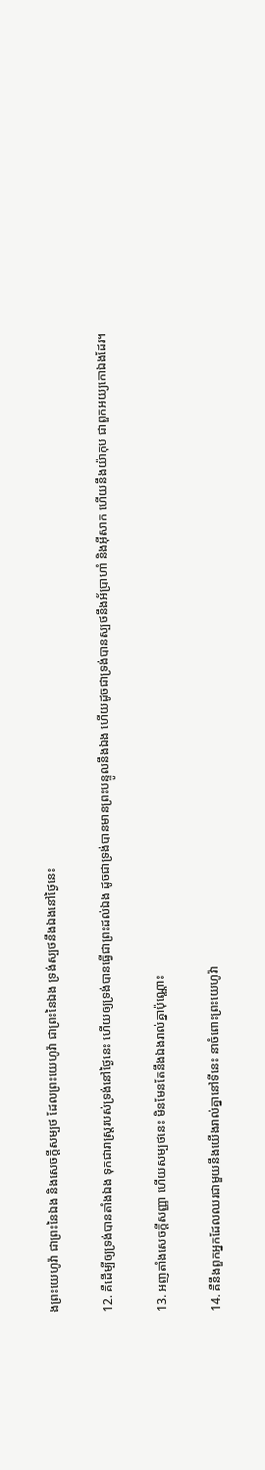ងព្រះ‌យេហូវ៉ា ជាព្រះនៃឯង និងសេចក្ដីសម្បថ ដែលព្រះ‌យេហូវ៉ា ជាព្រះនៃឯង ទ្រង់ស្បថនឹងឯងនៅថ្ងៃនេះ

12. គឺដើម្បីឲ្យទ្រង់បានតាំងឯង ទុកជារាស្ត្ររបស់ទ្រង់នៅថ្ងៃនេះ ហើយឲ្យទ្រង់បានធ្វើជាព្រះដល់ឯង ដូចជាទ្រង់បានមានព្រះ‌បន្ទូលនឹងឯង ហើយដូចជាទ្រង់បានស្បថនឹងអ័ប្រា‌ហាំ និងអ៊ីសាក ហើយនឹងយ៉ាកុប ជាពួកអយ្យកោឯងដែរ។

13. អញតាំងសេចក្ដីសញ្ញា ហើយសម្បថនេះ មិនមែនតែនឹងឯងរាល់គ្នាប៉ុណ្ណោះ

14. គឺនឹងពួកអ្នកដែលឈរជាមួយនឹងយើងរាល់គ្នានៅទីនេះ នាចំពោះព្រះ‌យេហូវ៉ា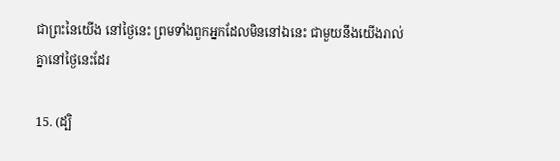ជាព្រះនៃយើង នៅថ្ងៃនេះ ព្រមទាំងពួកអ្នកដែលមិននៅឯនេះ ជាមួយនឹងយើងរាល់គ្នានៅថ្ងៃនេះដែរ

15. (ដ្បិ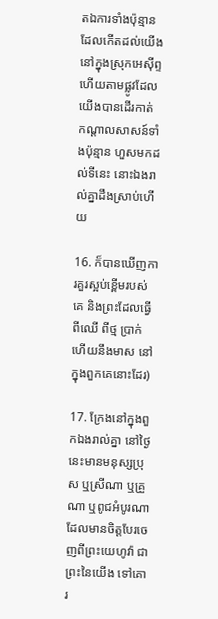តឯការទាំងប៉ុន្មាន ដែលកើតដល់យើងនៅក្នុងស្រុកអេស៊ីព្ទ ហើយតាមផ្លូវដែលយើងបានដើរកាត់ កណ្តាលសាសន៍ទាំងប៉ុន្មាន ហួសមកដល់ទីនេះ នោះឯងរាល់គ្នាដឹងស្រាប់ហើយ

16. ក៏បានឃើញការគួរស្អប់ខ្ពើមរបស់គេ និងព្រះដែលធ្វើពីឈើ ពីថ្ម ប្រាក់ ហើយនឹងមាស នៅក្នុងពួកគេនោះដែរ)

17. ក្រែងនៅក្នុងពួកឯងរាល់គ្នា នៅថ្ងៃនេះមានមនុស្សប្រុស ឬស្រីណា ឬគ្រួណា ឬពូជអំបូរណាដែលមានចិត្តបែរចេញពីព្រះ‌យេហូវ៉ា ជាព្រះនៃយើង ទៅគោរ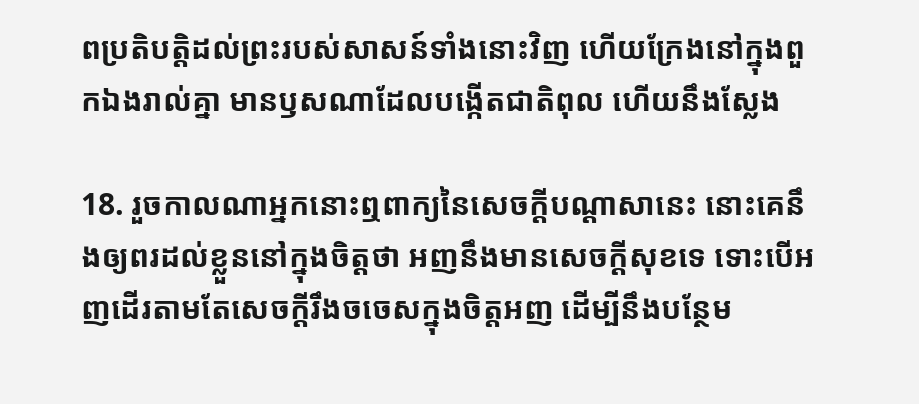ពប្រតិ‌បត្តិដល់ព្រះរបស់សាសន៍ទាំងនោះវិញ ហើយក្រែងនៅក្នុងពួកឯងរាល់គ្នា មានឫសណាដែលបង្កើតជាតិពុល ហើយនឹងស្លែង

18. រួចកាលណាអ្នកនោះឮពាក្យនៃសេចក្ដីបណ្តាសានេះ នោះគេនឹងឲ្យពរដល់ខ្លួននៅក្នុងចិត្តថា អញនឹងមានសេចក្ដីសុខទេ ទោះបើអញដើរតាមតែសេចក្ដីរឹង‌ចចេសក្នុងចិត្តអញ ដើម្បីនឹងបន្ថែម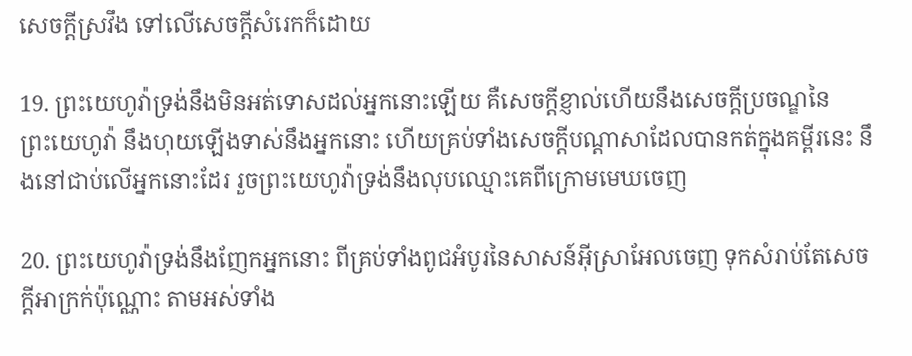សេចក្ដីស្រវឹង ទៅលើសេចក្ដីសំរេកក៏ដោយ

19. ព្រះ‌យេហូវ៉ាទ្រង់នឹងមិនអត់ទោសដល់អ្នកនោះឡើយ គឺសេចក្ដីខ្ញាល់ហើយនឹងសេចក្ដីប្រចណ្ឌនៃព្រះ‌យេហូវ៉ា នឹងហុយឡើងទាស់នឹងអ្នកនោះ ហើយគ្រប់ទាំងសេចក្ដីបណ្តាសាដែលបានកត់ក្នុងគម្ពីរនេះ នឹងនៅជាប់លើអ្នកនោះដែរ រួចព្រះ‌យេហូវ៉ាទ្រង់នឹងលុបឈ្មោះគេពីក្រោមមេឃចេញ

20. ព្រះ‌យេហូវ៉ាទ្រង់នឹងញែកអ្នកនោះ ពីគ្រប់ទាំងពូជអំបូរនៃសាសន៍អ៊ីស្រា‌អែលចេញ ទុកសំរាប់តែសេចក្ដីអាក្រក់ប៉ុណ្ណោះ តាមអស់ទាំង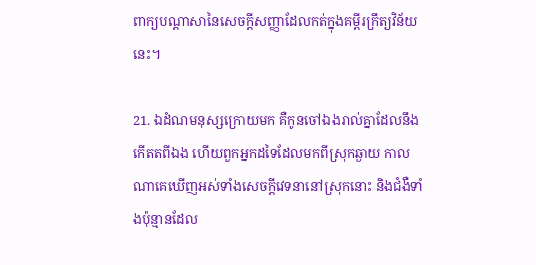ពាក្យបណ្តាសានៃសេចក្ដីសញ្ញាដែលកត់ក្នុងគម្ពីរក្រឹត្យ‌វិន័យនេះ។

21. ឯដំណមនុស្សក្រោយមក គឺកូនចៅឯងរាល់គ្នាដែលនឹងកើតតពីឯង ហើយពួកអ្នកដទៃដែលមកពីស្រុកឆ្ងាយ កាលណាគេឃើញអស់ទាំងសេចក្ដីវេទនានៅស្រុកនោះ និងជំងឺទាំងប៉ុន្មានដែល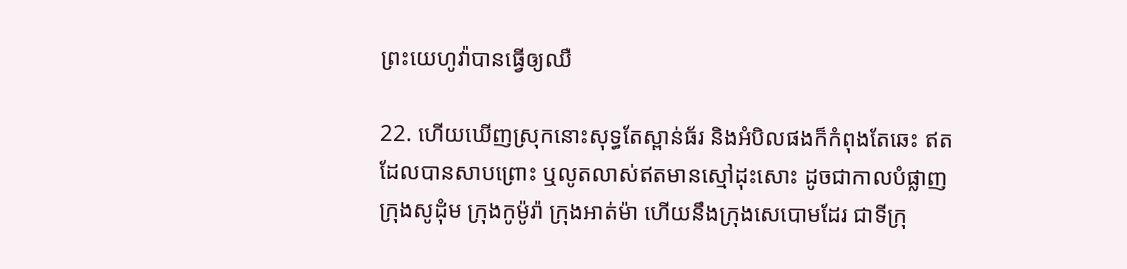ព្រះ‌យេហូវ៉ាបានធ្វើឲ្យឈឺ

22. ហើយឃើញស្រុកនោះសុទ្ធតែស្ពាន់‌ធ័រ និងអំបិលផងក៏កំពុងតែឆេះ ឥតដែលបានសាប‌ព្រោះ ឬលូត‌លាស់ឥតមានស្មៅដុះសោះ ដូចជាកាលបំផ្លាញក្រុងសូដុំម ក្រុងកូម៉ូរ៉ា ក្រុងអាត់ម៉ា ហើយនឹងក្រុងសេបោមដែរ ជាទីក្រុ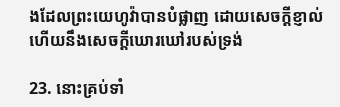ងដែលព្រះ‌យេហូវ៉ាបានបំផ្លាញ ដោយសេចក្ដីខ្ញាល់ហើយនឹងសេចក្ដីឃោរ‌ឃៅរបស់ទ្រង់

23. នោះគ្រប់ទាំ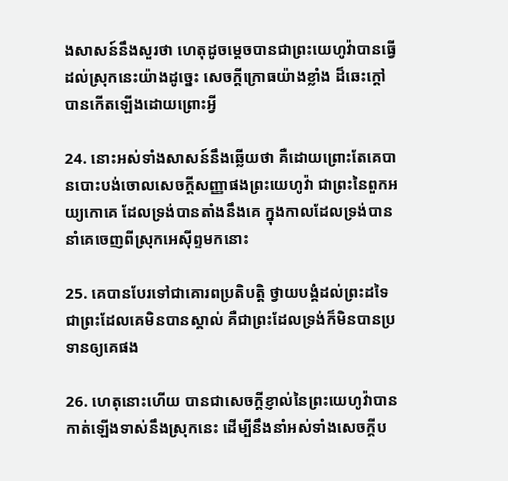ងសាសន៍នឹងសួរថា ហេតុដូចម្តេចបានជាព្រះ‌យេហូវ៉ាបានធ្វើដល់ស្រុកនេះយ៉ាងដូច្នេះ សេចក្ដីក្រោធយ៉ាងខ្លាំង ដ៏ឆេះក្តៅ បានកើតឡើងដោយព្រោះអ្វី

24. នោះអស់ទាំងសាសន៍នឹងឆ្លើយថា គឺដោយព្រោះតែគេបានបោះ‌បង់ចោលសេចក្ដីសញ្ញាផងព្រះ‌យេហូវ៉ា ជាព្រះនៃពួកអយ្យកោគេ ដែលទ្រង់បានតាំងនឹងគេ ក្នុងកាលដែលទ្រង់បាននាំគេចេញពីស្រុកអេស៊ីព្ទមកនោះ

25. គេបានបែរទៅជាគោរពប្រតិ‌បត្តិ ថ្វាយ‌បង្គំដល់ព្រះដទៃ ជាព្រះដែលគេមិនបានស្គាល់ គឺជាព្រះដែលទ្រង់ក៏មិនបានប្រទានឲ្យគេផង

26. ហេតុនោះហើយ បានជាសេចក្ដីខ្ញាល់នៃព្រះ‌យេហូវ៉ាបានកាត់ឡើងទាស់នឹងស្រុកនេះ ដើម្បីនឹងនាំអស់ទាំងសេចក្ដីប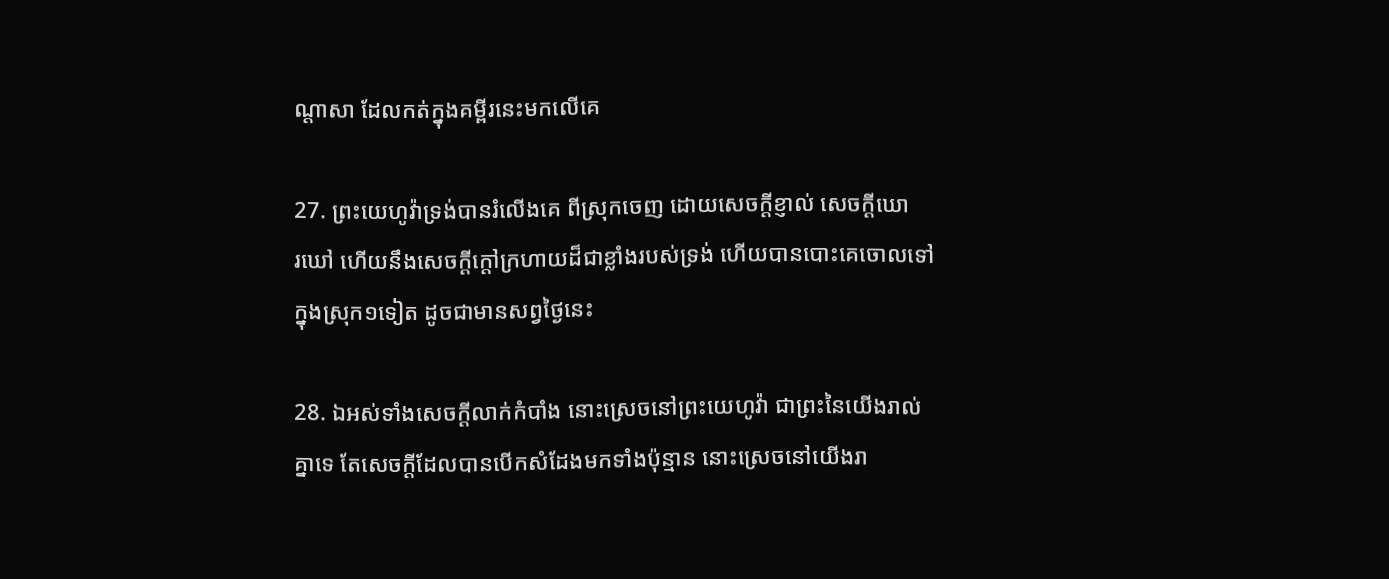ណ្តាសា ដែលកត់ក្នុងគម្ពីរនេះមកលើគេ

27. ព្រះ‌យេហូវ៉ាទ្រង់បានរំលើងគេ ពីស្រុកចេញ ដោយសេចក្ដីខ្ញាល់ សេចក្ដីឃោរ‌ឃៅ ហើយនឹងសេចក្ដីក្តៅក្រហាយដ៏ជាខ្លាំងរបស់ទ្រង់ ហើយបានបោះគេចោលទៅក្នុងស្រុក១ទៀត ដូចជាមានសព្វថ្ងៃនេះ

28. ឯអស់ទាំងសេចក្ដីលាក់កំបាំង នោះស្រេចនៅព្រះ‌យេហូវ៉ា ជាព្រះនៃយើងរាល់គ្នាទេ តែសេចក្ដីដែលបានបើកសំដែងមកទាំងប៉ុន្មាន នោះស្រេចនៅយើងរា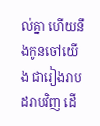ល់គ្នា ហើយនឹងកូនចៅយើង ជារៀង‌រាបដរាបវិញ ដើ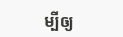ម្បីឲ្យ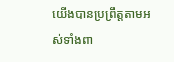យើងបានប្រព្រឹត្តតាមអស់ទាំងពា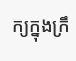ក្យក្នុងក្រឹ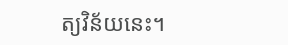ត្យ‌វិន័យនេះ។